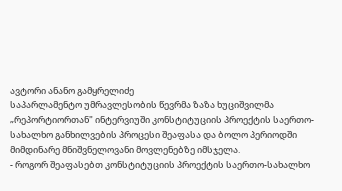ავტორი ანანო გამყრელიძე
საპარლამენტო უმრავლესობის წევრმა ზაზა ხუციშვილმა „რეპორტიორთან" ინტერვიუში კონსტიტუციის პროექტის საერთო-სახალხო განხილვების პროცესი შეაფასა და ბოლო პერიოდში მიმდინარე მნიშვნელოვანი მოვლენებზე იმსჯელა.
- როგორ შეაფასებთ კონსტიტუციის პროექტის საერთო-სახალხო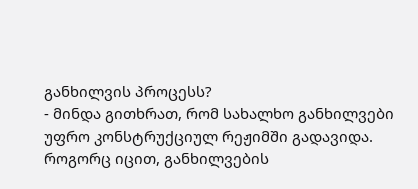განხილვის პროცესს?
- მინდა გითხრათ, რომ სახალხო განხილვები უფრო კონსტრუქციულ რეჟიმში გადავიდა. როგორც იცით, განხილვების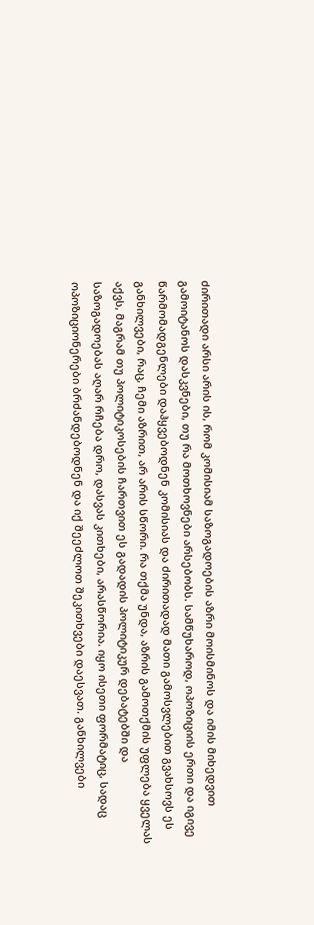ძირითადი არსი არის ის, რომ კომისიამ საზოგადოების აზრი მოისმინოს და იმის მიხედვით გამოიტანოს დასკვნები, თუ რა მოთხოვნები არსებობს. სამწუხაროდ, ოპოზიციის ერთი და იგივე წარმომადგენლები დაჰყვებოდნენ კომისიას და ძირითადად მათი გამოსვლებით გვახსოვს ეს განხილვები, რაც, ჩემი აზრით, არ არის სწორი. რა თქმა უნდა, აზრის გამოთქმის უფლება ყველას აქვს, მაგრამ თუ პოლიტიკოსების ჩართვით ეს გადადის პოლიტიკურ დებატებში და საზოგადოებას აღარ რჩება დრო, დასვას კითხები, არასწორია. იყო ისეთი ფორმატიც, სადაც ოპოზიციონერები ბრძანდებოდნენ და იქ შეეძლოთ შეკითხვები დაესვათ. განხილვები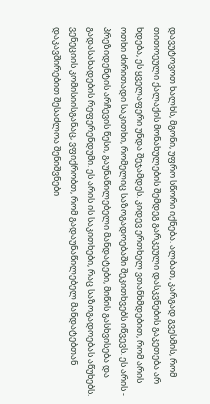დავუტოვოთ ხალხს, მგონი, უფრო სწორი იქნება. ალბათ, კარგად გვესმის, რომ თითოეული ქალაქის მონახულების შემდეგ გარკეული დასკვნების გაკეთება არ ხდება, ეს ყველაფერი უნდა შეჯამდეს. კიდევ ერთხელ ვთანხმდებით, რომ არის ოთხი ძირითადი საკითხი, რომელიც საზოგადოებაში შეკითხვებს იწვევს. ეს არის - პრეზიდენტის არჩევის წესი, გაუნაწილებელი მანდატები, მიწის გასხვისება და გადასახადების რეფერენდუმი. ეს არის ის საკითხები, რაც საზოგადოებას აწუხებს. ვენეციის კომისიისგანაც, ვფიქრობთ, რომ გადაუნაწილებელ მანდატებთან დაკავშირებით შესაძლოა შენიშვნები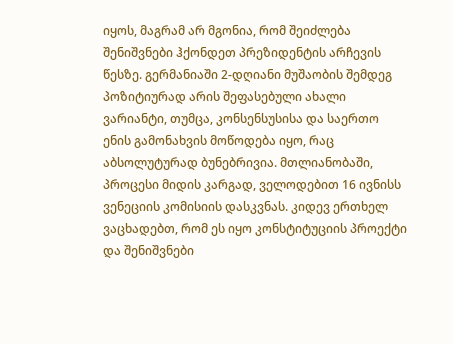იყოს, მაგრამ არ მგონია, რომ შეიძლება შენიშვნები ჰქონდეთ პრეზიდენტის არჩევის წესზე. გერმანიაში 2-დღიანი მუშაობის შემდეგ პოზიტიურად არის შეფასებული ახალი ვარიანტი, თუმცა, კონსენსუსისა და საერთო ენის გამონახვის მოწოდება იყო, რაც აბსოლუტურად ბუნებრივია. მთლიანობაში, პროცესი მიდის კარგად, ველოდებით 16 ივნისს ვენეციის კომისიის დასკვნას. კიდევ ერთხელ ვაცხადებთ, რომ ეს იყო კონსტიტუციის პროექტი და შენიშვნები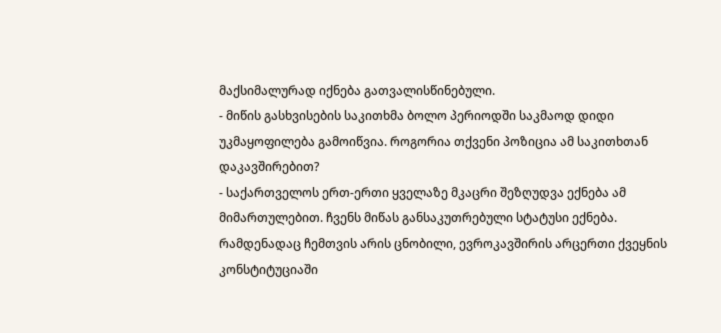მაქსიმალურად იქნება გათვალისწინებული.
- მიწის გასხვისების საკითხმა ბოლო პერიოდში საკმაოდ დიდი უკმაყოფილება გამოიწვია. როგორია თქვენი პოზიცია ამ საკითხთან დაკავშირებით?
- საქართველოს ერთ-ერთი ყველაზე მკაცრი შეზღუდვა ექნება ამ მიმართულებით. ჩვენს მიწას განსაკუთრებული სტატუსი ექნება. რამდენადაც ჩემთვის არის ცნობილი, ევროკავშირის არცერთი ქვეყნის კონსტიტუციაში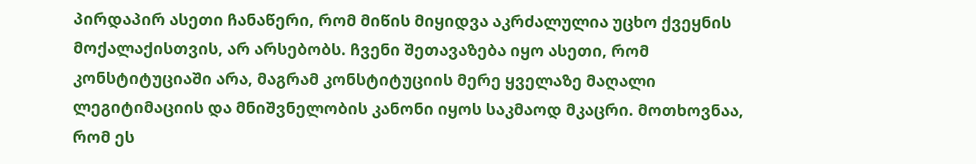პირდაპირ ასეთი ჩანაწერი, რომ მიწის მიყიდვა აკრძალულია უცხო ქვეყნის მოქალაქისთვის, არ არსებობს. ჩვენი შეთავაზება იყო ასეთი, რომ კონსტიტუციაში არა, მაგრამ კონსტიტუციის მერე ყველაზე მაღალი ლეგიტიმაციის და მნიშვნელობის კანონი იყოს საკმაოდ მკაცრი. მოთხოვნაა, რომ ეს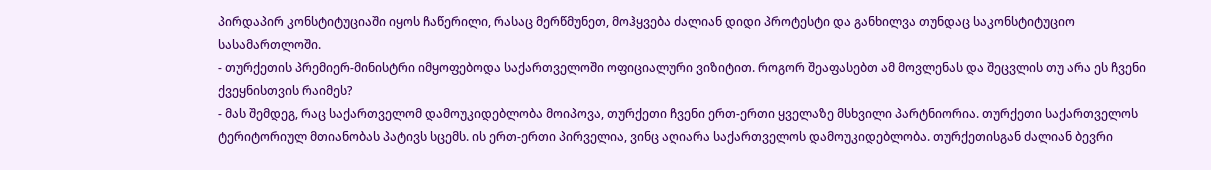პირდაპირ კონსტიტუციაში იყოს ჩაწერილი, რასაც მერწმუნეთ, მოჰყვება ძალიან დიდი პროტესტი და განხილვა თუნდაც საკონსტიტუციო სასამართლოში.
- თურქეთის პრემიერ-მინისტრი იმყოფებოდა საქართველოში ოფიციალური ვიზიტით. როგორ შეაფასებთ ამ მოვლენას და შეცვლის თუ არა ეს ჩვენი ქვეყნისთვის რაიმეს?
- მას შემდეგ, რაც საქართველომ დამოუკიდებლობა მოიპოვა, თურქეთი ჩვენი ერთ-ერთი ყველაზე მსხვილი პარტნიორია. თურქეთი საქართველოს ტერიტორიულ მთიანობას პატივს სცემს. ის ერთ-ერთი პირველია, ვინც აღიარა საქართველოს დამოუკიდებლობა. თურქეთისგან ძალიან ბევრი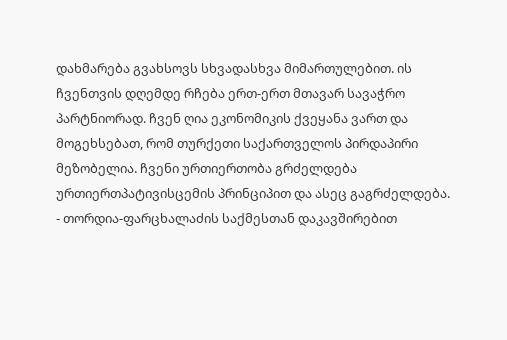დახმარება გვახსოვს სხვადასხვა მიმართულებით. ის ჩვენთვის დღემდე რჩება ერთ-ერთ მთავარ სავაჭრო პარტნიორად. ჩვენ ღია ეკონომიკის ქვეყანა ვართ და მოგეხსებათ, რომ თურქეთი საქართველოს პირდაპირი მეზობელია. ჩვენი ურთიერთობა გრძელდება ურთიერთპატივისცემის პრინციპით და ასეც გაგრძელდება.
- თორდია-ფარცხალაძის საქმესთან დაკავშირებით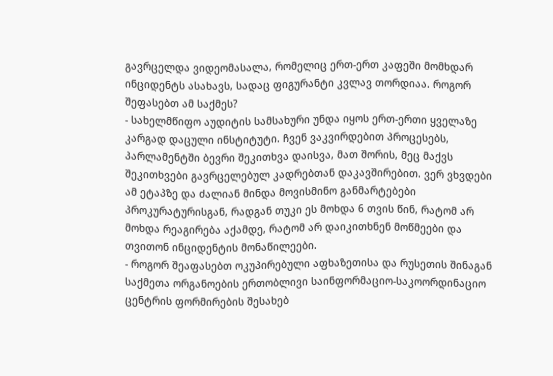გავრცელდა ვიდეომასალა, რომელიც ერთ-ერთ კაფეში მომხდარ ინციდენტს ასახავს, სადაც ფიგურანტი კვლავ თორდიაა. როგორ შეფასებთ ამ საქმეს?
- სახელმწიფო აუდიტის სამსახური უნდა იყოს ერთ-ერთი ყველაზე კარგად დაცული ინსტიტუტი. ჩვენ ვაკვირდებით პროცესებს, პარლამენტში ბევრი შეკითხვა დაისვა, მათ შორის, მეც მაქვს შეკითხვები გავრცელებულ კადრებთან დაკავშირებით. ვერ ვხვდები ამ ეტაპზე და ძალიან მინდა მოვისმინო განმარტებები პროკურატურისგან, რადგან თუკი ეს მოხდა 6 თვის წინ, რატომ არ მოხდა რეაგირება აქამდე, რატომ არ დაიკითხნენ მოწმეები და თვითონ ინციდენტის მონაწილეები.
- როგორ შეაფასებთ ოკუპირებული აფხაზეთისა და რუსეთის შინაგან საქმეთა ორგანოების ერთობლივი საინფორმაციო-საკოორდინაციო ცენტრის ფორმირების შესახებ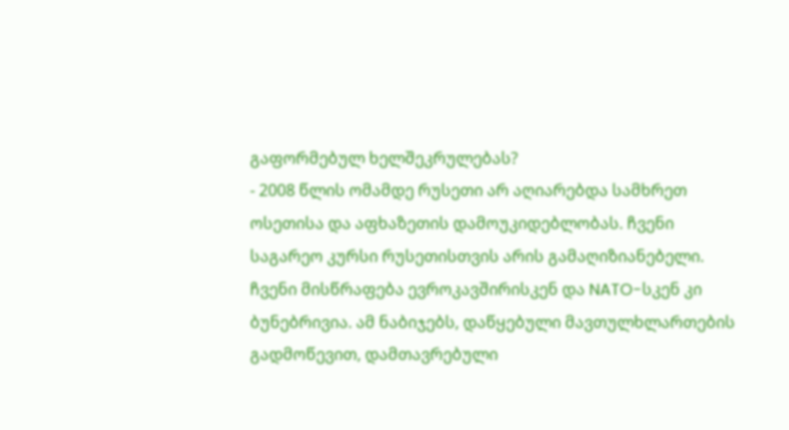გაფორმებულ ხელშეკრულებას?
- 2008 წლის ომამდე რუსეთი არ აღიარებდა სამხრეთ ოსეთისა და აფხაზეთის დამოუკიდებლობას. ჩვენი საგარეო კურსი რუსეთისთვის არის გამაღიზიანებელი. ჩვენი მისწრაფება ევროკავშირისკენ და NATO-სკენ კი ბუნებრივია. ამ ნაბიჯებს, დაწყებული მავთულხლართების გადმოწევით, დამთავრებული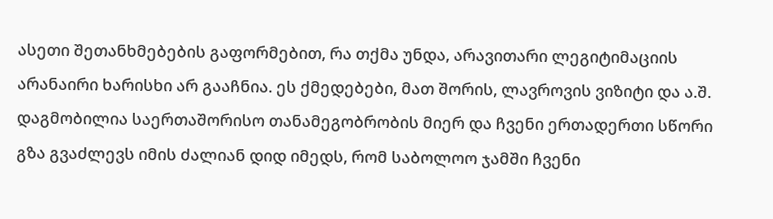ასეთი შეთანხმებების გაფორმებით, რა თქმა უნდა, არავითარი ლეგიტიმაციის არანაირი ხარისხი არ გააჩნია. ეს ქმედებები, მათ შორის, ლავროვის ვიზიტი და ა.შ. დაგმობილია საერთაშორისო თანამეგობრობის მიერ და ჩვენი ერთადერთი სწორი გზა გვაძლევს იმის ძალიან დიდ იმედს, რომ საბოლოო ჯამში ჩვენი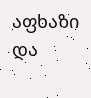აფხაზი და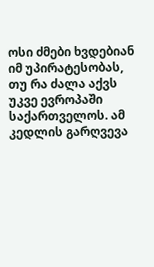ოსი ძმები ხვდებიან იმ უპირატესობას, თუ რა ძალა აქვს უკვე ევროპაში საქართველოს. ამ კედლის გარღვევა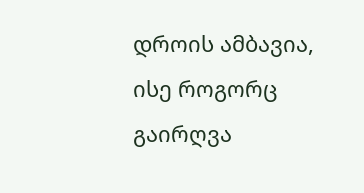დროის ამბავია, ისე როგორც გაირღვა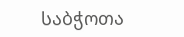საბჭოთა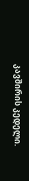კავშირის კედელი.